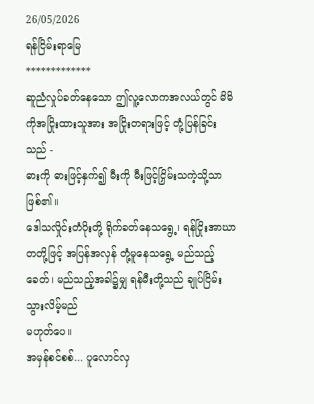26/05/2026
ရန်ငြိမ်းရာမြေ
*************
ဆူညံလှုပ်ခတ်နေသော ဤလူ့လောကအလယ်တွင် မိမိကိုအငြိုးထားသူအား အငြိုးတရားဖြင့် တုံ့ပြန်ခြင်းသည် -
ဓားကို ဓားဖြင့်နှက်၍ မီးကို မီးဖြင့်ငြှိမ်းသကဲ့သို့သာ ဖြစ်၏။
ဒေါသလှိုင်းတံပိုးတို့ ရိုက်ခတ်နေသရွေ့၊ ရန်ငြိုးအာဃာတတို့ဖြင့် အပြန်အလှန် တုံ့မူနေသရွေ့ မည်သည့်ခေတ်၊ မည်သည့်အခါ၌မျှ ရန်မီးတို့သည် ချုပ်ငြိမ်းသွားလိမ့်မည်
မဟုတ်ပေ။
အမှန်စင်စစ်... ပူလောင်လှ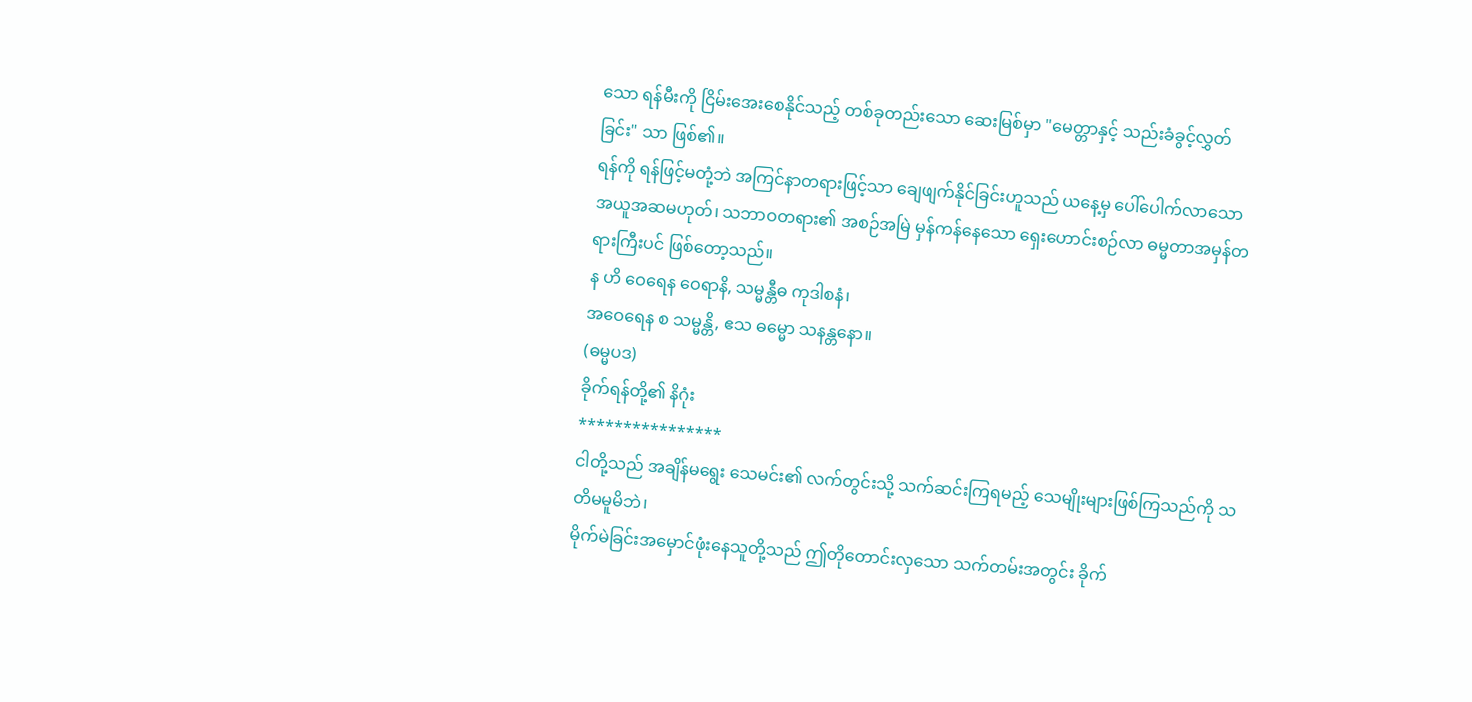သော ရန်မီးကို ငြိမ်းအေးစေနိုင်သည့် တစ်ခုတည်းသော ဆေးမြစ်မှာ "မေတ္တာနှင့် သည်းခံခွင့်လွှတ်ခြင်း" သာ ဖြစ်၏။
ရန်ကို ရန်ဖြင့်မတုံ့ဘဲ အကြင်နာတရားဖြင့်သာ ချေဖျက်နိုင်ခြင်းဟူသည် ယနေ့မှ ပေါ်ပေါက်လာသော အယူအဆမဟုတ်၊ သဘာဝတရား၏ အစဉ်အမြဲ မှန်ကန်နေသော ရှေးဟောင်းစဉ်လာ ဓမ္မတာအမှန်တရားကြီးပင် ဖြစ်တော့သည်။
န ဟိ ဝေရေန ဝေရာနိ, သမ္မန္တီဓ ကုဒါစနံ၊
အဝေရေန စ သမ္မန္တိ, ဧသ ဓမ္မော သနန္တနော။
(ဓမ္မပဒ)
ခိုက်ရန်တို့၏ နိဂုံး
****************
ငါတို့သည် အချိန်မရွေး သေမင်း၏ လက်တွင်းသို့ သက်ဆင်းကြရမည့် သေမျိုးများဖြစ်ကြသည်ကို သတိမမူမိဘဲ၊
မိုက်မဲခြင်းအမှောင်ဖုံးနေသူတို့သည် ဤတိုတောင်းလှသော သက်တမ်းအတွင်း ခိုက်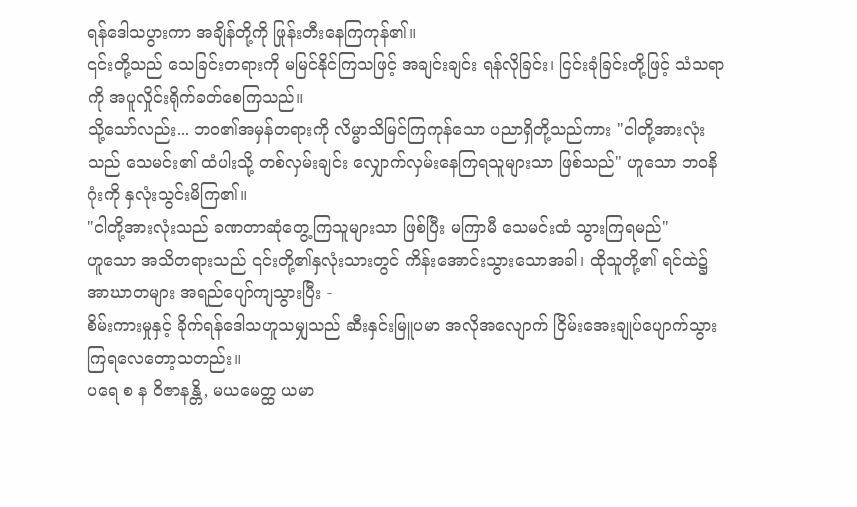ရန်ဒေါသပွားကာ အချိန်တို့ကို ဖြုန်းတီးနေကြကုန်၏။
၎င်းတို့သည် သေခြင်းတရားကို မမြင်နိုင်ကြသဖြင့် အချင်းချင်း ရန်လိုခြင်း၊ ငြင်းခုံခြင်းတို့ဖြင့် သံသရာကို အပူလှိုင်းရိုက်ခတ်စေကြသည်။
သို့သော်လည်း... ဘဝ၏အမှန်တရားကို လိမ္မာသိမြင်ကြကုန်သော ပညာရှိတို့သည်ကား "ငါတို့အားလုံးသည် သေမင်း၏ ထံပါးသို့ တစ်လှမ်းချင်း လျှောက်လှမ်းနေကြရသူများသာ ဖြစ်သည်" ဟူသော ဘဝနိဂုံးကို နှလုံးသွင်းမိကြ၏။
"ငါတို့အားလုံးသည် ခဏတာဆုံတွေ့ကြသူများသာ ဖြစ်ပြီး မကြာမီ သေမင်းထံ သွားကြရမည်"
ဟူသော အသိတရားသည် ၎င်းတို့၏နှလုံးသားတွင် ကိန်းအောင်းသွားသောအခါ၊ ထိုသူတို့၏ ရင်ထဲ၌ အာဃာတများ အရည်ပျော်ကျသွားပြီး -
စိမ်းကားမှုနှင့် ခိုက်ရန်ဒေါသဟူသမျှသည် ဆီးနှင်းမြူပမာ အလိုအလျောက် ငြိမ်းအေးချုပ်ပျောက်သွားကြရလေတော့သတည်း။
ပရေ စ န ဝိဇာနန္တိ, မယမေတ္ထ ယမာ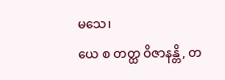မသေ၊
ယေ စ တတ္ထ ဝိဇာနန္တိ, တ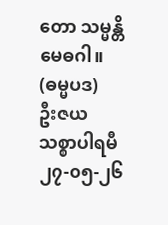တော သမ္မန္တိ မေဓဂါ။
(ဓမ္မပဒ)
ဦးဇယ
သစ္စာပါရမီ
၂၇-၀၅-၂၆